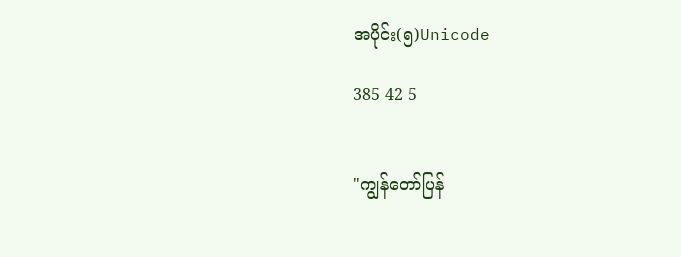အပိုင်း(၅)Unicode

385 42 5


"ကျွန်တော်ပြန်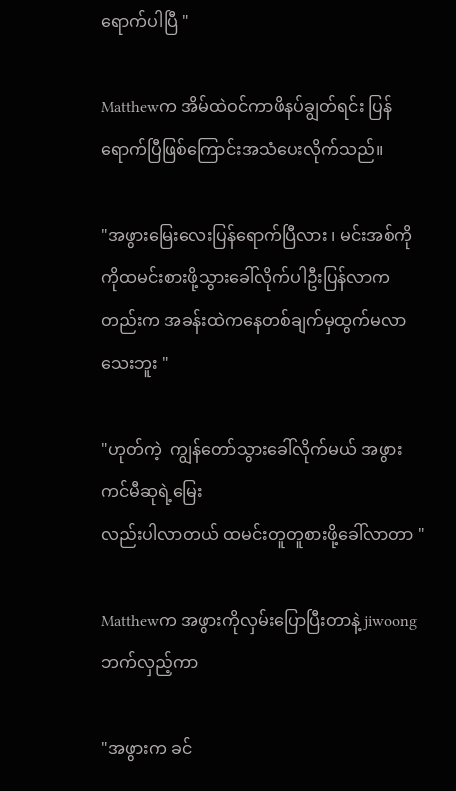ရောက်ပါပြီ "

Matthewက အိမ်ထဲဝင်ကာဖိနပ်ချွတ်ရင်း ပြန်ရောက်ပြီဖြစ်ကြောင်းအသံပေးလိုက်သည်။

"အဖွားမြေးလေးပြန်ရောက်ပြီလား ၊ မင်းအစ်ကိုကိုထမင်းစားဖို့သွားခေါ်လိုက်ပါဦးပြန်လာကတည်းက အခန်းထဲကနေတစ်ချက်မှထွက်မလာသေးဘူး "

"ဟုတ်ကဲ့  ကျွန်တော်သွားခေါ်လိုက်မယ် အဖွားကင်မီဆုရဲ့မြေး
လည်းပါလာတယ် ထမင်းတူတူစားဖို့ခေါ်လာတာ "

Matthewက အဖွားကိုလှမ်းပြောပြီးတာနဲ့ jiwoongဘက်လှည့်ကာ

"အဖွားက ခင်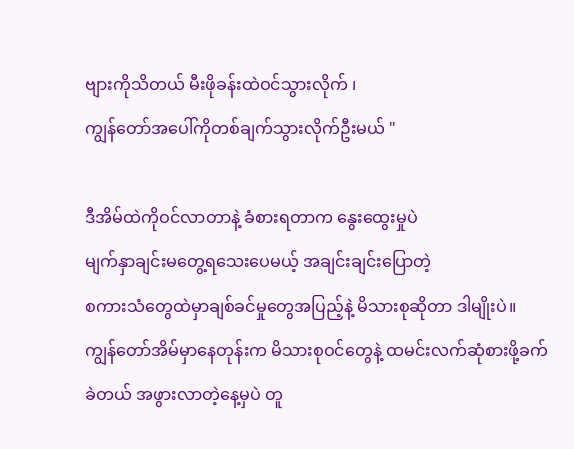ဗျားကိုသိတယ် မီးဖိုခန်းထဲဝင်သွားလိုက် ၊
ကျွန်တော်အပေါ်ကိုတစ်ချက်သွားလိုက်ဦးမယ် "

ဒီအိမ်ထဲကိုဝင်လာတာနဲ့ ခံစားရတာက နွေးထွေးမှုပဲ
မျက်နှာချင်းမတွေ့ရသေးပေမယ့် အချင်းချင်းပြောတဲ့
စကားသံတွေထဲမှာချစ်ခင်မှုတွေအပြည့်နဲ့ မိသားစုဆိုတာ ဒါမျိုးပဲ။
ကျွန်တော်အိမ်မှာနေတုန်းက မိသားစုဝင်တွေနဲ့ ထမင်းလက်ဆုံစားဖို့ခက်ခဲတယ် အဖွားလာတဲ့နေ့မှပဲ တူ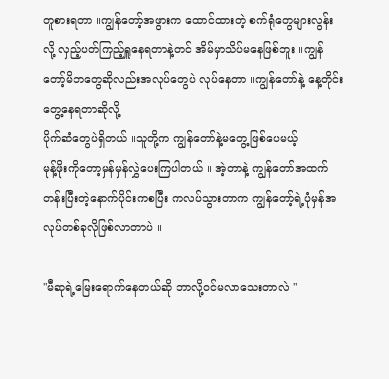တူစားရတာ ။ကျွန်တော့်အဖွားက ထောင်ထားတဲ့ စက်ရုံတွေများလွန်းလို့ လှည့်ပတ်ကြည့်ရှူနေရတာနဲ့တင် အိမ်မှာသိပ်မနေဖြစ်ဘူး ။ကျွန်တော့်မိဘတွေဆိုလည်းအလုပ်တွေပဲ လုပ်နေတာ ။ကျွန်တော်နဲ့ နေ့တိုင်းတွေ့နေရတာဆိုလို့
ပိုက်ဆံတွေပဲရှိတယ် ။သူတို့က ကျွန်တော်နဲ့မတွေ့ဖြစ်ပေမယ့်
မုန့်ဖိုးကိုတော့မှန်မှန်လွှဲပေးကြပါတယ် ။ အဲ့တာနဲ့ ကျွန်တော်အထက်တန်းပြီးတဲ့နောက်ပိုင်းကစပြီး ကလပ်သွားတာက ကျွန်တော့်ရဲ့ပုံမှန်အလုပ်တစ်ခုလိုဖြစ်လာတာပဲ ။

"မီဆုရဲ့မြေးရောက်နေတယ်ဆို ဘာလို့ဝင်မလာသေးတာလဲ "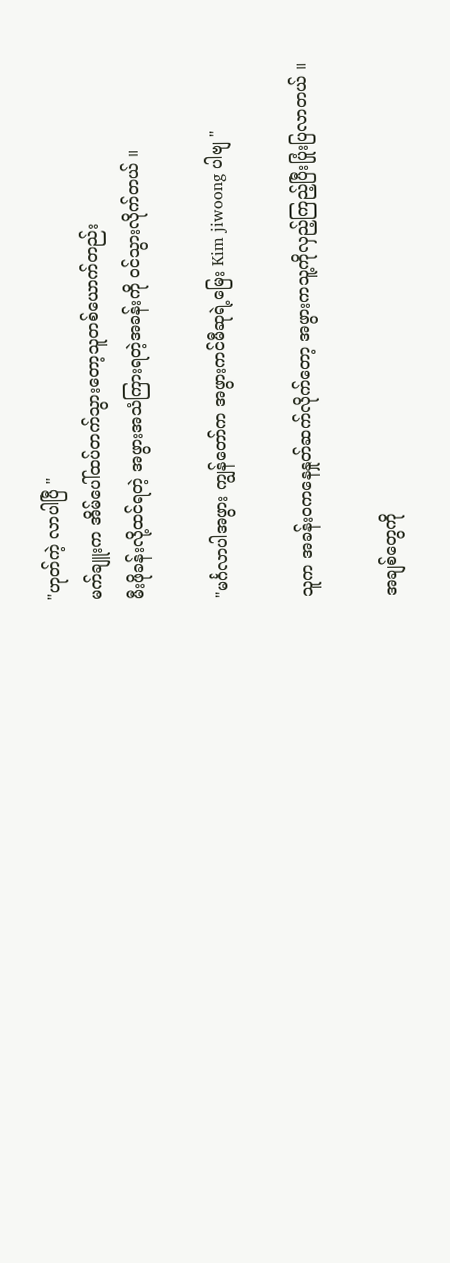"ဟုတ်ကဲ့ လာပါပြီ "
မက်ချူးက အိမ်ပေါ်ထပ်တက်သွားတော့သူတစ်ယောက်တည်း
မီးဖိုခန်းလို့ထင်ရတဲ့ အဖွားအသံကြားရတဲ့အခန်းကို ဝင်သွားလိုက်တယ် ။

"မင်္ဂလာပါအဖွား ကျွန်တော်က အဖွားကင်မီဆုရဲ့မြေး Kim jiwoong ပါဗျ "

သူက အခန်းဝကနေနှုတ်ဆက်လိုက်တော့ အဖွားကသူ့ကိုလှည့်ကြည့်ပြီးပြုံးပြလာတယ် ။

အချစ်တွေကို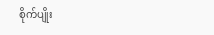စိုက်ပျိုး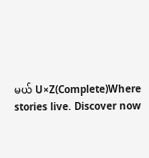မယ် U×Z(Complete)Where stories live. Discover now